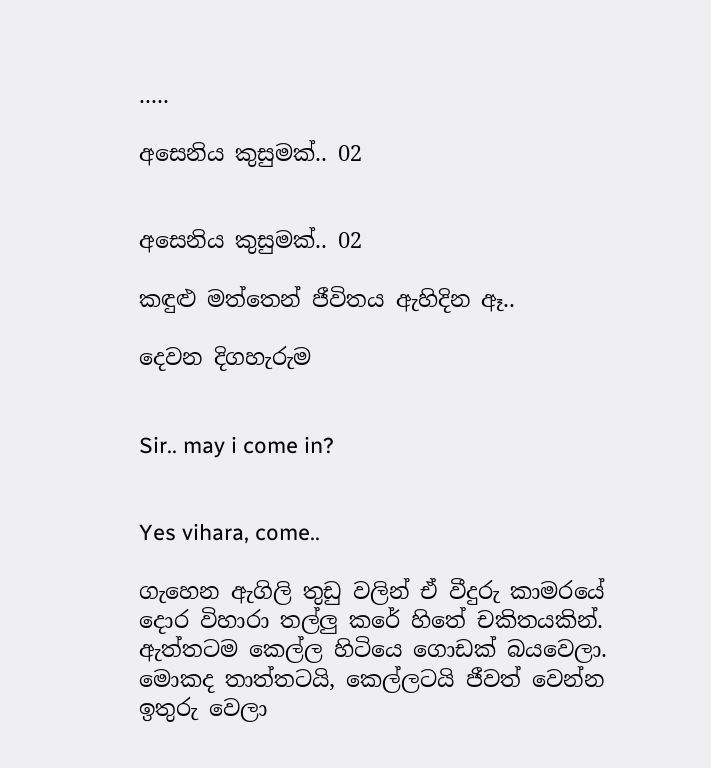.....

අසෙනිය කුසුමක්.. 02


අසෙනිය කුසුමක්.. 02

කඳුළු මත්තෙන් ජීවිතය ඇහිදින ඈ..

දෙවන දිගහැරුම


Sir.. may i come in?


Yes vihara, come..

ගැහෙන ඇගිලි තුඩු වලින් ඒ වීදුරු කාමරයේ දොර විහාරා තල්ලු කරේ හිතේ චකිතයකින්. ඇත්තටම කෙල්ල හිටියෙ ගොඩක් බයවෙලා. මොකද තාත්තටයි, කෙල්ලටයි ජීවත් වෙන්න ඉතුරු වෙලා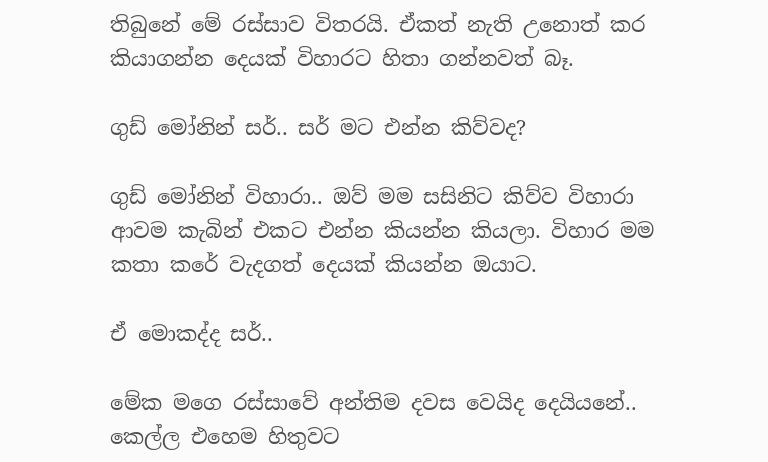තිබුනේ මේ රස්සාව විතරයි. ඒකත් නැති උනොත් කර කියාගන්න දෙයක් විහාරට හිතා ගන්නවත් බෑ.

ගුඩ් මෝනින් සර්.. සර් මට එන්න කිව්වද?

ගුඩ් මෝනින් විහාරා.. ඔව් මම සසිනිට කිව්ව විහාරා ආවම කැබින් එකට එන්න කියන්න කියලා. විහාර මම කතා කරේ වැදගත් දෙයක් කියන්න ඔයාට.

ඒ මොකද්ද සර්..

මේක මගෙ රස්සාවේ අන්තිම දවස වෙයිද දෙයියනේ.. කෙල්ල එහෙම හිතුවට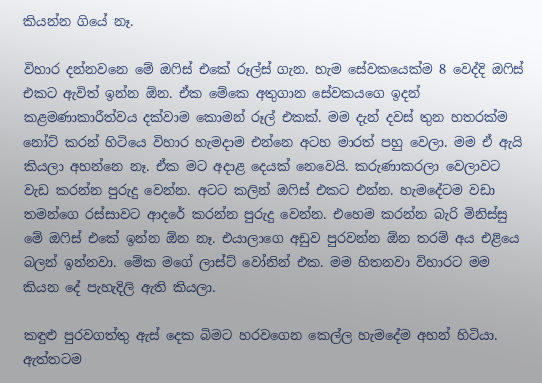කියන්න ගියේ නෑ.

විහාර දන්නවනෙ මේ ඔෆිස් එකේ රූල්ස් ගැන. හැම සේවකයෙක්ම 8 වෙද්දි ඔෆිස් එකට ඇවිත් ඉන්න ඕන. ඒක මේකෙ අතුගාන සේවකයගෙ ඉදන් කළමණාකාරීත්වය දක්වාම කොමන් රූල් එකක්. මම දැන් දවස් තුන හතරක්ම නෝට් කරන් හිටියෙ විහාර හැමදාම එන්නෙ අටහ මාරත් පහු වෙලා. මම ඒ ඇයි කියලා අහන්නෙ නෑ. ඒක මට අදාළ දෙයක් නෙවෙයි. කරුණාකරලා වෙලාවට වැඩ කරන්න පුරුදු වෙන්න. අටට කලින් ඔෆිස් එකට එන්න. හැමදේටම වඩා තමන්ගෙ රස්සාවට ආදරේ කරන්න පුරුදු වෙන්න. එහෙම කරන්න බැරි මිනිස්සු මේ ඔෆිස් එකේ ඉන්න ඕන නෑ. එයාලාගෙ අඩුව පුරවන්න ඕන තරම් අය එළියෙ බලන් ඉන්නවා. මේක මගේ ලාස්ට් වෝනින් එක. මම හිතනවා විහාරට මම කියන දේ පැහැදිලි ඇති කියලා.

කඳුළු පුරවගත්තු ඇස් දෙක බිමට හරවගෙන කෙල්ල හැමදේම අහන් හිටියා. ඇත්තටම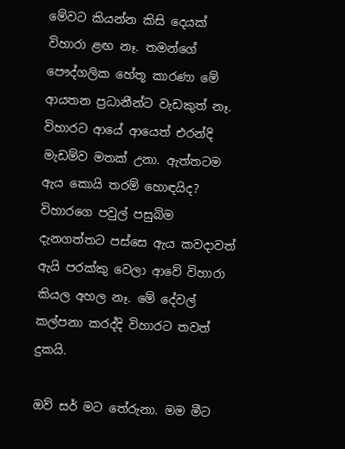මේවට කියන්න කිසි දෙයක් විහාරා ළඟ නෑ. තමන්ගේ පෞද්ගලික හේතූ කාරණා මේ ආයතන ප්‍රධානීන්ට වැඩකුත් නෑ. විහාරට ආයේ ආයෙත් එරන්දි මැඩම්ව මතක් උනා. ඇත්තටම ඇය කොයි තරම් හොඳයිද? විහාරගෙ පවුල් පසුබිම දැනගත්තට පස්සෙ ඇය කවදාවත් ඇයි පරක්කු වෙලා ආවේ විහාරා කියල අහල නෑ. මේ දේවල් කල්පනා කරද්දි විහාරට තවත් දුකයි.

ඔව් සර් මට තේරුනා. මම මීට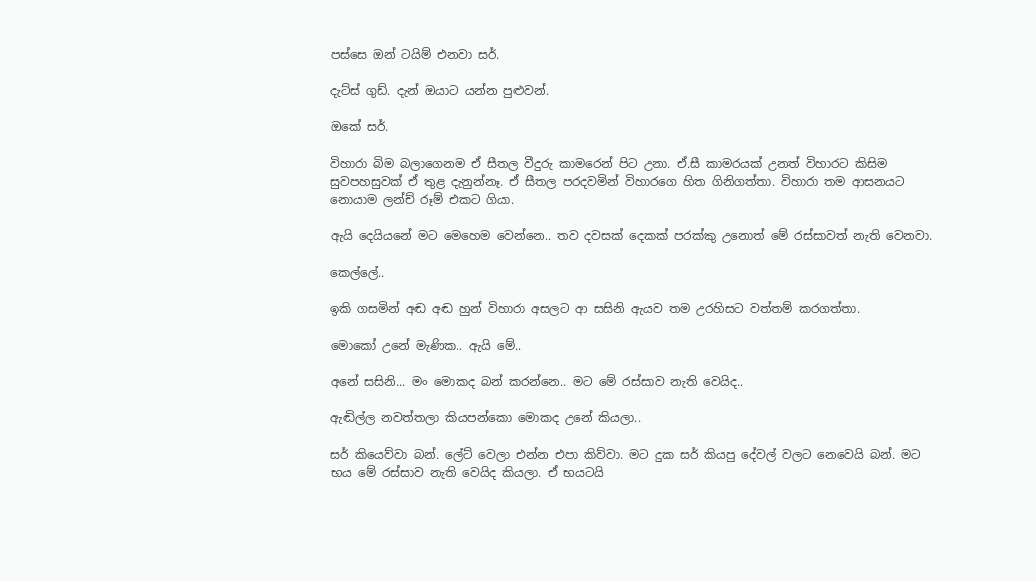පස්සෙ ඔන් ටයිම් එනවා සර්.

දැට්ස් ගුඩ්. දැන් ඔයාට යන්න පුළුවන්.

ඔකේ සර්.

විහාරා බිම බලාගෙනම ඒ සීතල වීදුරු කාමරෙන් පිට උනා. ඒ.සී කාමරයක් උනත් විහාරට කිසිම සුවපහසුවක් ඒ තුළ දැනුන්නෑ. ඒ සීතල පරදවමින් විහාරගෙ හිත ගිනිගත්තා. විහාරා තම ආසනයට නොයාම ලන්ච් රූම් එකට ගියා.

ඇයි දෙයියනේ මට මෙහෙම වෙන්නෙ.. තව දවසක් දෙකක් පරක්කු උනොත් මේ රස්සාවත් නැති වෙනවා.

කෙල්ලේ..

ඉකි ගසමින් අඬ අඬ හුන් විහාරා අසලට ආ සසිනි ඇයව තම උරහිසට වත්තම් කරගත්තා.

මොකෝ උනේ මැණික.. ඇයි මේ..

අනේ සසිනි... මං මොකද බන් කරන්නෙ.. මට මේ රස්සාව නැති වෙයිද..

ඇඬිල්ල නවත්තලා කියපන්කො මොකද උනේ කියලා..

සර් කියෙව්වා බන්. ලේට් වෙලා එන්න එපා කිව්වා. මට දුක සර් කියපු දේවල් වලට නෙවෙයි බන්. මට භය මේ රස්සාව නැති වෙයිද කියලා. ඒ භයටයි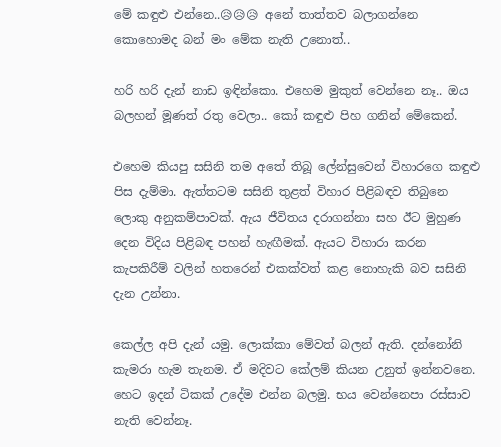මේ කඳුළු එන්නෙ..😥😥😥 අනේ තාත්තව බලාගන්නෙ කොහොමද බන් මං මේක නැති උනොත්..

හරි හරි දැන් නාඩ ඉඳින්කො. එහෙම මුකුත් වෙන්නෙ නෑ.. ඔය බලහන් මූණත් රතු වෙලා.. කෝ කඳුළු පිහ ගනින් මේකෙන්.

එහෙම කියපු සසිනි තම අතේ තිබූ ලේන්සුවෙන් විහාරගෙ කඳුළු පිස දැම්මා. ඇත්තටම සසිනි තුළත් විහාර පිළිබඳව තිබුනෙ ලොකු අනුකම්පාවක්. ඇය ජීවිතය දරාගන්නා සහ ඊට මුහුණ දෙන විදිය පිළිබඳ පහන් හැඟීමක්. ඇයට විහාරා කරන කැපකිරීම් වලින් හතරෙන් එකක්වත් කළ නොහැකි බව සසිනි දැන උන්නා.

කෙල්ල අපි දැන් යමු. ලොක්කා මේවත් බලන් ඇති. දන්නෝනි කැමරා හැම තැනම. ඒ මදිවට කේලම් කියන උනුත් ඉන්නවනෙ. හෙට ඉදන් ටිකක් උදේම එන්න බලමු. භය වෙන්නෙපා රස්සාව නැති වෙන්නෑ.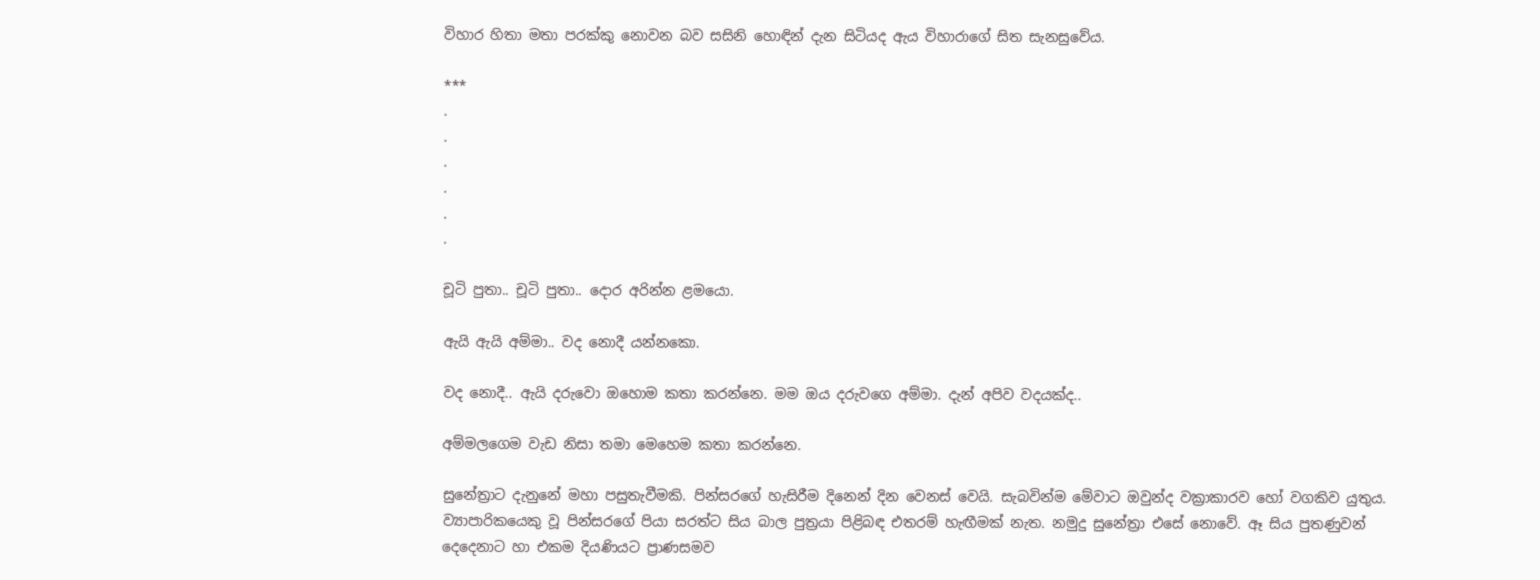විහාර හිතා මතා පරක්කු නොවන බව සසිනි හොඳින් දැන සිටියද ඇය විහාරාගේ සිත සැනසුවේය.

***
.
.
.
.
.
.

චූටි පුතා.. චූටි පුතා.. දොර අරින්න ළමයො.

ඇයි ඇයි අම්මා.. වද නොදී යන්නකො.

වද නොදී.. ඇයි දරුවො ඔහොම කතා කරන්නෙ. මම ඔය දරුවගෙ අම්මා. දැන් අපිව වදයක්ද..

අම්මලගෙම වැඩ නිසා තමා මෙහෙම කතා කරන්නෙ.

සුනේත්‍රාට දැනුනේ මහා පසුතැවීමකි. පින්සරගේ හැසිරීම දිනෙන් දින වෙනස් වෙයි. සැබවින්ම මේවාට ඔවුන්ද වක්‍රාකාරව හෝ වගකිව යුතුය. ව්‍යාපාරිකයෙකු වූ පින්සරගේ පියා සරත්ට සිය බාල පුත්‍රයා පිළිබඳ එතරම් හැඟීමක් නැත. නමුදු සුනේත්‍රා එසේ නොවේ. ඈ සිය පුතණුවන් දෙදෙනාට හා එකම දියණියට ප්‍රාණසමව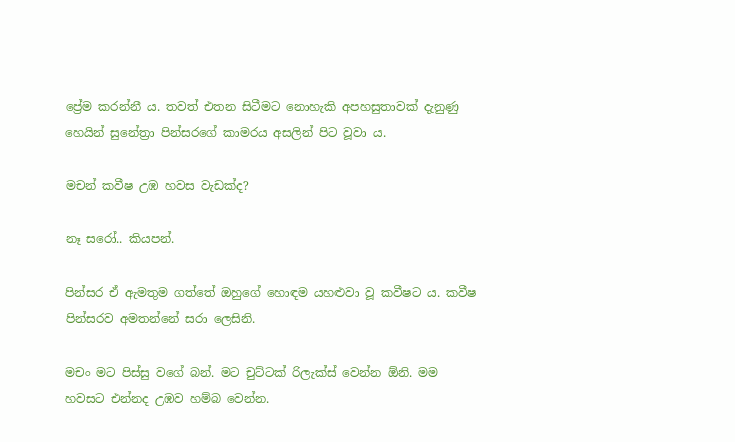ප්‍රේම කරන්නී ය. තවත් එතන සිටීමට නොහැකි අපහසුතාවක් දැනුණු හෙයින් සුනේත්‍රා පින්සරගේ කාමරය අසලින් පිට වූවා ය.

මචන් කවීෂ උඹ හවස වැඩක්ද?

නෑ සරෝ.. කියපන්.

පින්සර ඒ ඇමතුම ගත්තේ ඔහුගේ හොඳම යහළුවා වූ කවීෂට ය. කවීෂ පින්සරව අමතන්නේ සරා ලෙසිනි.

මචං මට පිස්සු වගේ බන්. මට චුට්ටක් රිලැක්ස් වෙන්න ඕනි. මම හවසට එන්නද උඹව හම්බ වෙන්න.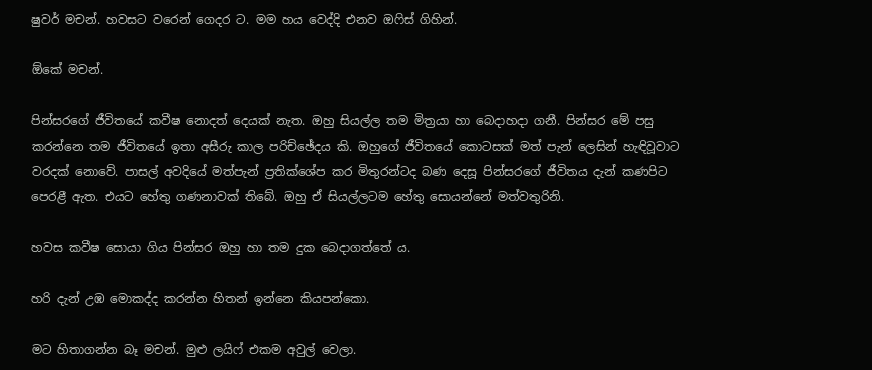ෂුවර් මචන්. හවසට වරෙන් ගෙදර ට. මම හය වෙද්දි එනව ඔෆිස් ගිහින්.

ඕකේ මචන්.

පින්සරගේ ජීවිතයේ කවීෂ නොදත් දෙයක් නැත. ඔහු සියල්ල තම මිත්‍රයා හා බෙදාහදා ගනී. පින්සර මේ පසු කරන්නෙ තම ජීවිතයේ ඉතා අසීරු කාල පරිච්ඡේදය කි. ඔහුගේ ජීවිතයේ කොටසක් මත් පැන් ලෙසින් හැඳිවූවාට වරදක් නොවේ. පාසල් අවදියේ මත්පැන් ප්‍රතික්ශේප කර මිතුරන්ටද බණ දෙසූ පින්සරගේ ජීවිතය දැන් කණපිට පෙරළී ඇත. එයට හේතු ගණනාවක් තිබේ. ඔහු ඒ සියල්ලටම හේතු සොයන්නේ මත්වතුරිනි.

හවස කවීෂ සොයා ගිය පින්සර ඔහු හා තම දුක බෙදාගත්තේ ය.

හරි දැන් උඹ මොකද්ද කරන්න හිතන් ඉන්නෙ කියපන්කො.

මට හිතාගන්න බෑ මචන්. මුළු ලයිෆ් එකම අවුල් වෙලා.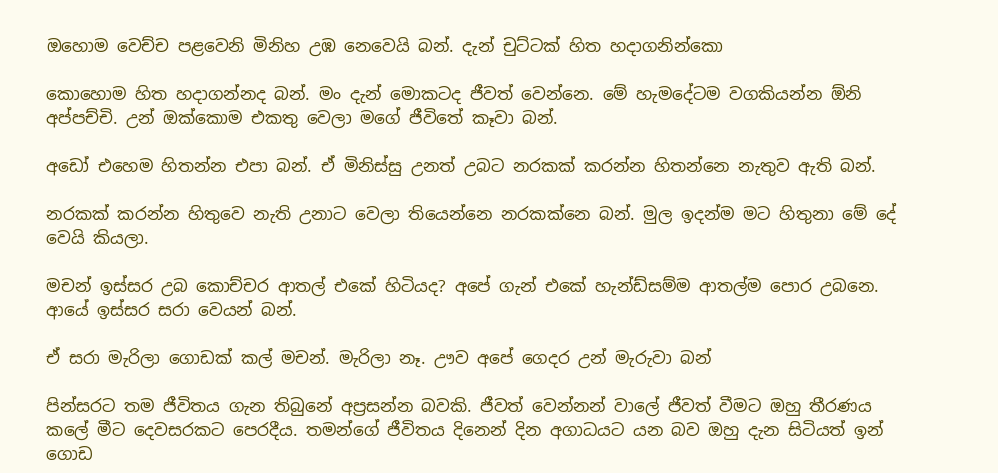ඔහොම වෙච්ච පළවෙනි මිනිහ උඹ නෙවෙයි බන්. දැන් චුට්ටක් හිත හදාගනින්කො

කොහොම හිත හදාගන්නද බන්. මං දැන් මොකටද ජීවත් වෙන්නෙ. මේ හැමදේටම වගකියන්න ඕනි අප්පච්චි. උන් ඔක්කොම එකතු වෙලා මගේ ජීවිතේ කෑවා බන්.

අඩෝ එහෙම හිතන්න එපා බන්. ඒ මිනිස්සු උනත් උබට නරකක් කරන්න හිතන්නෙ නැතුව ඇති බන්.

නරකක් කරන්න හිතුවෙ නැති උනාට වෙලා තියෙන්නෙ නරකක්නෙ බන්. මුල ඉදන්ම මට හිතුනා මේ දේ වෙයි කියලා.

මචන් ඉස්සර උබ කොච්චර ආතල් එකේ හිටියද? අපේ ගැන් එකේ හැන්ඩ්සම්ම ආතල්ම පොර උබනෙ. ආයේ ඉස්සර සරා වෙයන් බන්.

ඒ සරා මැරිලා ගොඩක් කල් මචන්. මැරිලා නෑ. ඌව අපේ ගෙදර උන් මැරුවා බන්

පින්සරට තම ජීවිතය ගැන තිබුනේ අප්‍රසන්න බවකි. ජීවත් වෙන්නන් වාලේ ජීවත් වීමට ඔහු තීරණය කලේ මීට දෙවසරකට පෙරදීය. තමන්ගේ ජීවිතය දිනෙන් දින අගාධයට යන බව ඔහු දැන සිටියත් ඉන් ගොඩ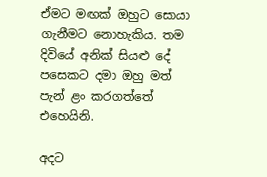ඒමට මඟක් ඔහුට සොයා ගැනීමට නොහැකිය. තම දිවියේ අනික් සියළු දේ පසෙකට දමා ඔහු මත් පැන් ළං කරගත්තේ එහෙයිනි.

අදට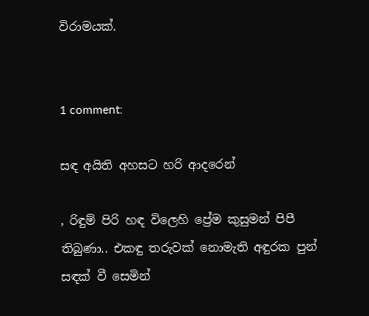විරාමයක්.


1 comment:

සඳ අයිති අහසට හරි ආදරෙන්

, රිඳුම් පිරි හඳ විලෙහි ප්‍රේම කුසුමන් පිපී තිබුණා.. එකඳු තරුවක් නොමැති අඳුරක පුන් සඳක් වී සෙමින්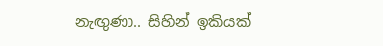නැඟුණා.. සිහින් ඉකියක්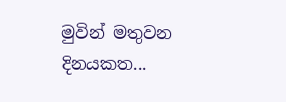මුවින් මතුවන දිනයකත...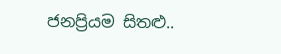ජනප්‍රියම සිතළු..